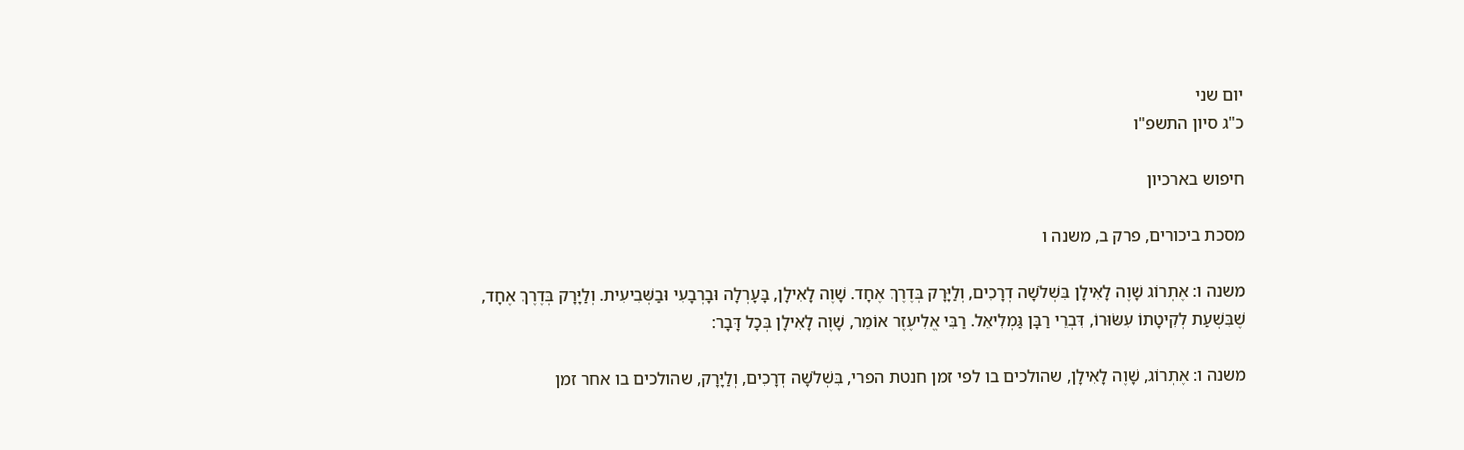יום שני
כ"ג סיון התשפ"ו

חיפוש בארכיון

מסכת ביכורים, פרק ב, משנה ו

משנה ו: אֶתְרוֹג שָׁוֶה לָאִילָן בִּשְׁלֹשָׁה דְרָכִים, וְלַיָּרָק בְּדֶרֶךְ אֶחָד. שָׁוֶה לָאִילָן, בָּעָרְלָה וּבָרְבָעִי וּבַשְּׁבִיעִית. וְלַיָּרָק בְּדֶרֶךְ אֶחָד, שֶׁבִּשְׁעַת לְקִיטָתוֹ עִשּׂוּרוֹ, דִּבְרֵי רַבָּן גַּמְלִיאֵל. רַבִּי אֱלִיעֶזֶר אוֹמֵר, שָׁוֶה לָאִילָן בְּכָל דָּבָר:

משנה ו: אֶתְרוֹג, שָׁוֶה לָאִילָן, שהולכים בו לפי זמן חנטת הפרי, בִּשְׁלֹשָׁה דְרָכִים, וְלַיָּרָק, שהולכים בו אחר זמן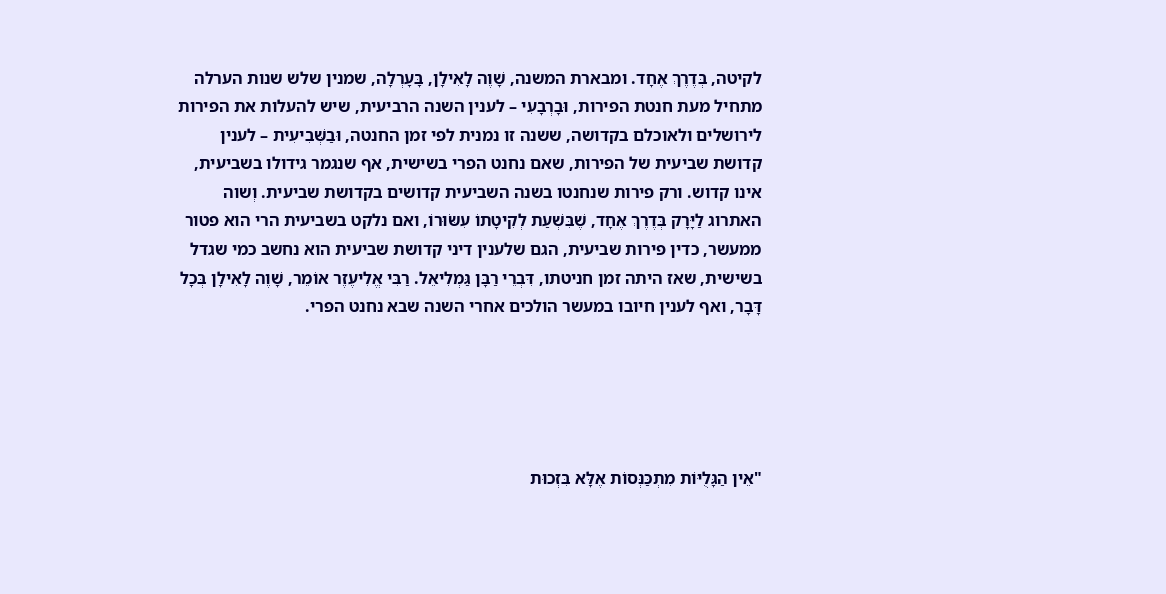לקיטה, בְּדֶרֶךְ אֶחָד. ומבארת המשנה, שָׁוֶה לָאִילָן, בָּעָרְלָה, שמנין שלש שנות הערלה מתחיל מעת חנטת הפירות, וּבָרְבָעִי – לענין השנה הרביעית, שיש להעלות את הפירות לירושלים ולאוכלם בקדושה, ששנה זו נמנית לפי זמן החנטה, וּבַשְּׁבִיעִית – לענין קדושת שביעית של הפירות, שאם נחנט הפרי בשישית, אף שנגמר גידולו בשביעית, אינו קדוש. ורק פירות שנחנטו בשנה השביעית קדושים בקדושת שביעית. וְשוה האתרוג לַיָּרָק בְּדֶרֶךְ אֶחָד, שֶׁבִּשְׁעַת לְקִיטָתוֹ עִשּׂוּרוֹ, ואם נלקט בשביעית הרי הוא פטור ממעשר, כדין פירות שביעית, הגם שלענין דיני קדושת שביעית הוא נחשב כמי שגדל בשישית, שאז היתה זמן חניטתו, דִּבְרֵי רַבָּן גַּמְלִיאֵל. רַבִּי אֱלִיעֶזֶר אוֹמֵר, שָׁוֶה לָאִילָן בְּכָל דָּבָר, ואף לענין חיובו במעשר הולכים אחרי השנה שבא נחנט הפרי.





"אֵין הַגָּלֻיּוֹת מִתְכַּנְּסוֹת אֶלָּא בִּזְכוּת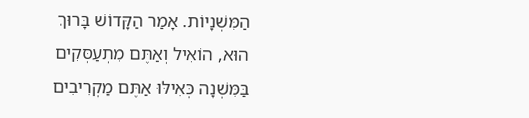הַמִּשְׁנָיוֹת. אָמַר הַקָּדוֹשׁ בָּרוּךְ הוּא, הוֹאִיל וְאַתֶּם מִתְעַסְּקִים בַּמִּשְׁנָה כְּאִילּוּ אַתֶּם מַקְרִיבִים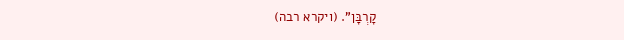קָרְבָּן". (ויקרא רבה)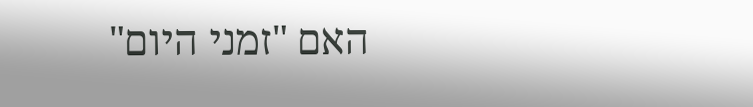האם "זמני היום"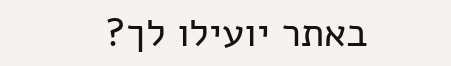באתר יועילו לך?